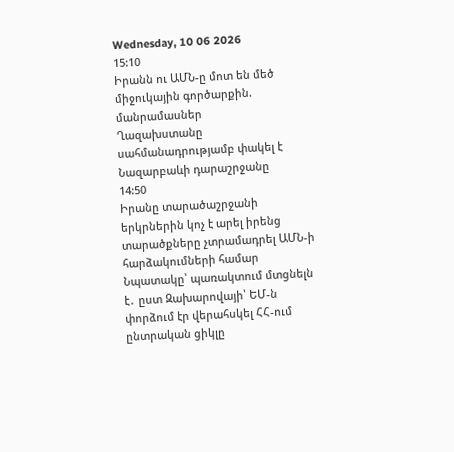Wednesday, 10 06 2026
15:10
Իրանն ու ԱՄՆ-ը մոտ են մեծ միջուկային գործարքին. մանրամասներ
Ղազախստանը սահմանադրությամբ փակել է Նազարբաևի դարաշրջանը
14:50
Իրանը տարածաշրջանի երկրներին կոչ է արել իրենց տարածքները չտրամադրել ԱՄՆ-ի հարձակումների համար
Նպատակը՝ պառակտում մտցնելն է․ ըստ Զախարովայի՝ ԵՄ-ն փորձում էր վերահսկել ՀՀ-ում ընտրական ցիկլը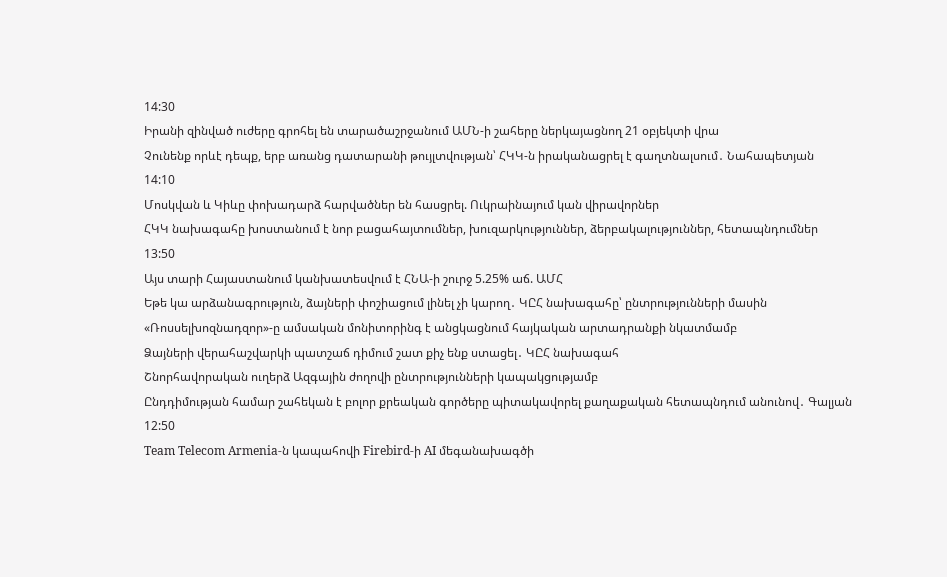14:30
Իրանի զինված ուժերը գրոհել են տարածաշրջանում ԱՄՆ-ի շահերը ներկայացնող 21 օբյեկտի վրա
Չունենք որևէ դեպք, երբ առանց դատարանի թույլտվության՝ ՀԿԿ-ն իրականացրել է գաղտնալսում․ Նահապետյան
14:10
Մոսկվան և Կիևը փոխադարձ հարվածներ են հասցրել. Ուկրաինայում կան վիրավորներ
ՀԿԿ նախագահը խոստանում է նոր բացահայտումներ, խուզարկություններ, ձերբակալություններ, հետապնդումներ
13:50
Այս տարի Հայաստանում կանխատեսվում է ՀՆԱ-ի շուրջ 5.25% աճ. ԱՄՀ
Եթե կա արձանագրություն, ձայների փոշիացում լինել չի կարող․ ԿԸՀ նախագահը՝ ընտրությունների մասին
«Ռոսսելխոզնադզոր»-ը ամսական մոնիտորինգ է անցկացնում հայկական արտադրանքի նկատմամբ
Ձայների վերահաշվարկի պատշաճ դիմում շատ քիչ ենք ստացել․ ԿԸՀ նախագահ
Շնորհավորական ուղերձ Ազգային ժողովի ընտրությունների կապակցությամբ
Ընդդիմության համար շահեկան է բոլոր քրեական գործերը պիտակավորել քաղաքական հետապնդում անունով․ Գալյան
12:50
Team Telecom Armenia-ն կապահովի Firebird-ի AI մեգանախագծի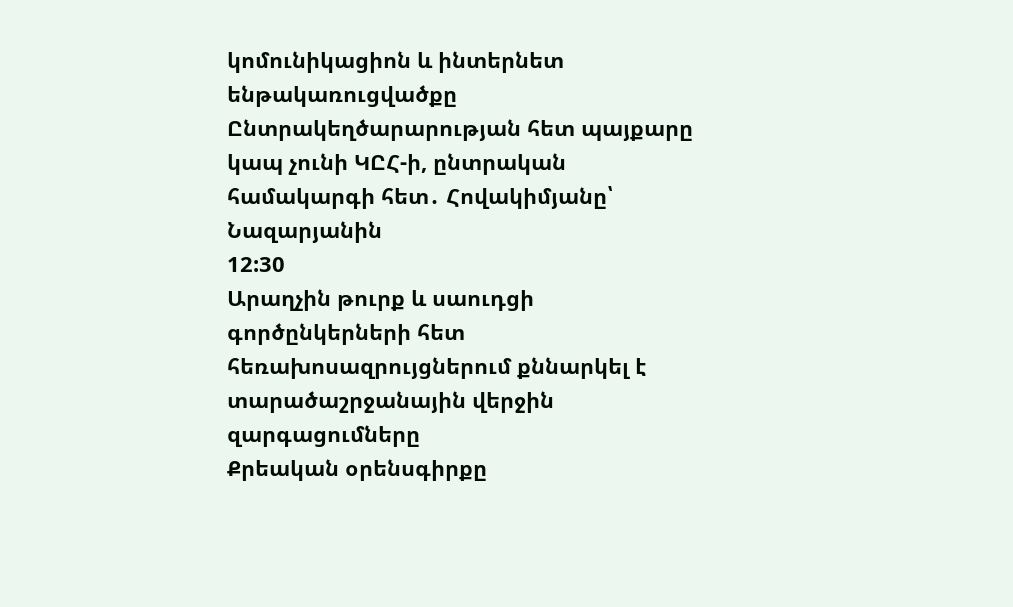կոմունիկացիոն և ինտերնետ ենթակառուցվածքը
Ընտրակեղծարարության հետ պայքարը կապ չունի ԿԸՀ-ի, ընտրական համակարգի հետ․ Հովակիմյանը՝ Նազարյանին
12:30
Արաղչին թուրք և սաուդցի գործընկերների հետ հեռախոսազրույցներում քննարկել է տարածաշրջանային վերջին զարգացումները
Քրեական օրենսգիրքը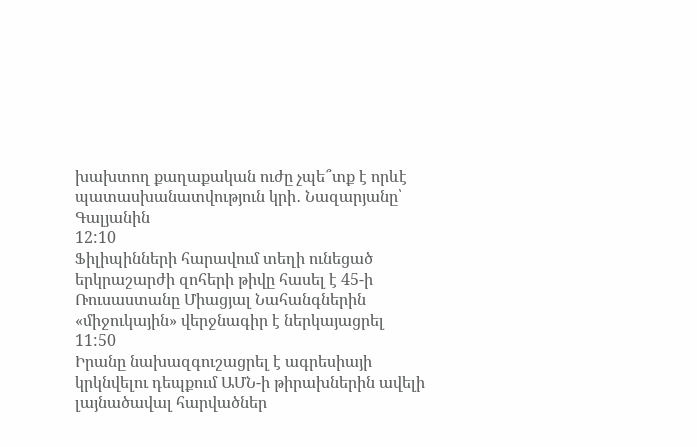խախտող քաղաքական ուժը չպե՞տք է որևէ պատասխանատվություն կրի․ Նազարյանը՝ Գալյանին
12:10
Ֆիլիպինների հարավում տեղի ունեցած երկրաշարժի զոհերի թիվը հասել է 45-ի
Ռուսաստանը Միացյալ Նահանգներին «միջուկային» վերջնագիր է ներկայացրել
11:50
Իրանը նախազգուշացրել է ագրեսիայի կրկնվելու դեպքում ԱՄՆ-ի թիրախներին ավելի լայնածավալ հարվածներ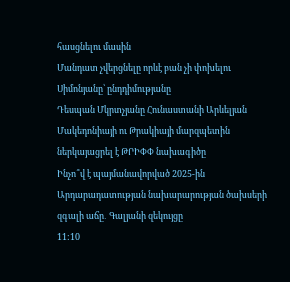հասցնելու մասին
Մանդատ չվերցնելը որևէ բան չի փոխելու Սիմոնյանը՝ ընդդիմությանը
Դեսպան Մկրտչյանը Հունաստանի Արևելյան Մակեդոնիայի ու Թրակիայի մարզպետին ներկայացրել է ԹՐԻՓՓ նախագիծը
Ինչո՞վ է պայմանավորված 2025-ին Արդարադատության նախարարության ծախսերի զգալի աճը․ Գալյանի զեկույցը
11:10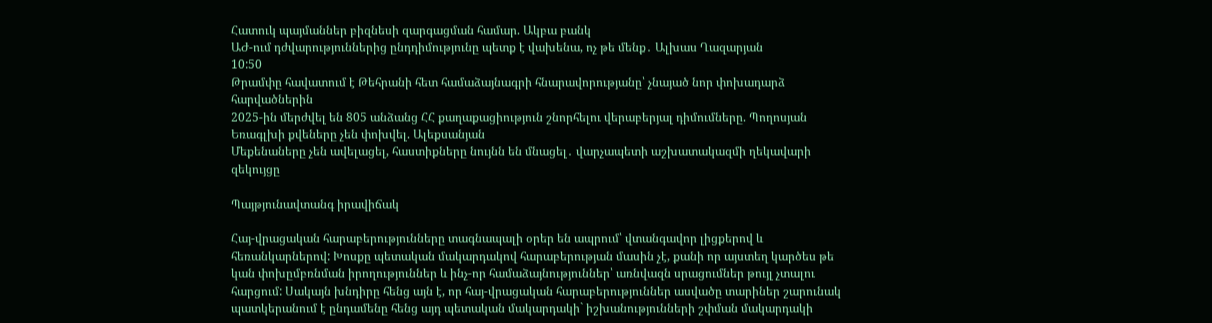Հատուկ պայմաններ բիզնեսի զարգացման համար. Ակբա բանկ
ԱԺ-ում դժվարություններից ընդդիմությունը պետք է վախենա, ոչ թե մենք․ Ալխաս Ղազարյան
10:50
Թրամփը հավատում է Թեհրանի հետ համաձայնագրի հնարավորությանը՝ չնայած նոր փոխադարձ հարվածներին
2025-ին մերժվել են 805 անձանց ՀՀ քաղաքացիություն շնորհելու վերաբերյալ դիմումները. Պողոսյան
Եռագլխի քվեները չեն փոխվել. Ալեքսանյան
Մեքենաները չեն ավելացել, հաստիքները նույնն են մնացել․ վարչապետի աշխատակազմի ղեկավարի զեկույցը

Պայթյունավտանգ իրավիճակ

Հայ-վրացական հարաբերությունները տագնապալի օրեր են ապրում՝ վտանգավոր լիցքերով և հեռանկարներով: Խոսքը պետական մակարդակով հարաբերության մասին չէ, քանի որ այստեղ կարծես թե կան փոխըմբռնման իրողություններ և ինչ-որ համաձայնություններ՝ առնվազն սրացումներ թույլ չտալու հարցում: Սակայն խնդիրը հենց այն է, որ հայ-վրացական հարաբերություններ ասվածը տարիներ շարունակ պատկերանում է ընդամենը հենց այդ պետական մակարդակի` իշխանությունների շփման մակարդակի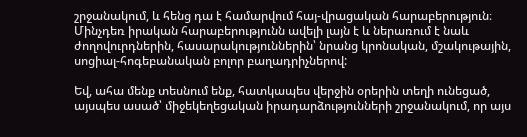շրջանակում, և հենց դա է համարվում հայ-վրացական հարաբերություն։ Մինչդեռ իրական հարաբերությունն ավելի լայն է և ներառում է նաև ժողովուրդներին, հասարակություններին՝ նրանց կրոնական, մշակութային, սոցիալ-հոգեբանական բոլոր բաղադրիչներով:

Եվ, ահա մենք տեսնում ենք, հատկապես վերջին օրերին տեղի ունեցած, այսպես ասած՝ միջեկեղեցական իրադարձությունների շրջանակում, որ այս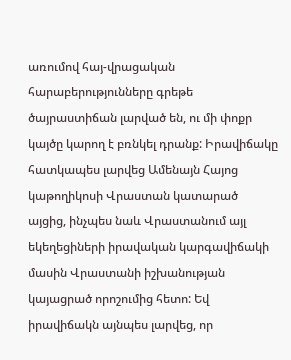առումով հայ-վրացական հարաբերությունները գրեթե ծայրաստիճան լարված են, ու մի փոքր կայծը կարող է բռնկել դրանք: Իրավիճակը հատկապես լարվեց Ամենայն Հայոց կաթողիկոսի Վրաստան կատարած այցից, ինչպես նաև Վրաստանում այլ եկեղեցիների իրավական կարգավիճակի մասին Վրաստանի իշխանության կայացրած որոշումից հետո: Եվ իրավիճակն այնպես լարվեց, որ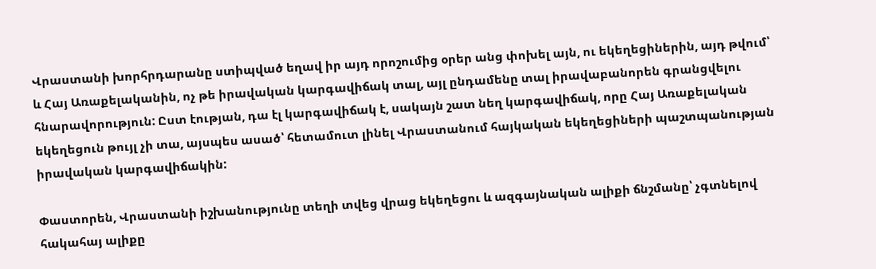Վրաստանի խորհրդարանը ստիպված եղավ իր այդ որոշումից օրեր անց փոխել այն, ու եկեղեցիներին, այդ թվում՝ և Հայ Առաքելականին, ոչ թե իրավական կարգավիճակ տալ, այլ ընդամենը տալ իրավաբանորեն գրանցվելու հնարավորություն: Ըստ էության, դա էլ կարգավիճակ է, սակայն շատ նեղ կարգավիճակ, որը Հայ Առաքելական եկեղեցուն թույլ չի տա, այսպես ասած՝ հետամուտ լինել Վրաստանում հայկական եկեղեցիների պաշտպանության իրավական կարգավիճակին:

Փաստորեն, Վրաստանի իշխանությունը տեղի տվեց վրաց եկեղեցու և ազգայնական ալիքի ճնշմանը՝ չգտնելով հակահայ ալիքը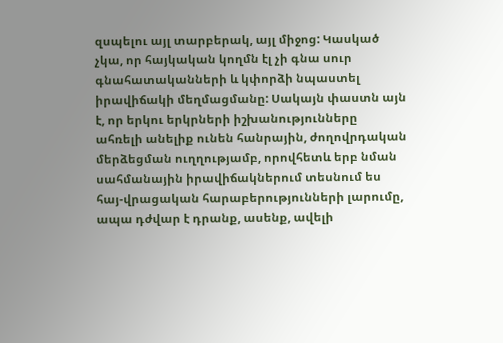զսպելու այլ տարբերակ, այլ միջոց: Կասկած չկա, որ հայկական կողմն էլ չի գնա սուր գնահատականների և կփորձի նպաստել իրավիճակի մեղմացմանը: Սակայն փաստն այն է, որ երկու երկրների իշխանությունները ահռելի անելիք ունեն հանրային, ժողովրդական մերձեցման ուղղությամբ, որովհետև երբ նման սահմանային իրավիճակներում տեսնում ես հայ-վրացական հարաբերությունների լարումը, ապա դժվար է դրանք, ասենք, ավելի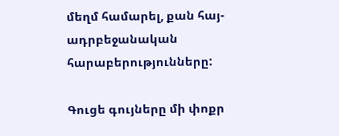մեղմ համարել, քան հայ-ադրբեջանական հարաբերությունները:

Գուցե գույները մի փոքր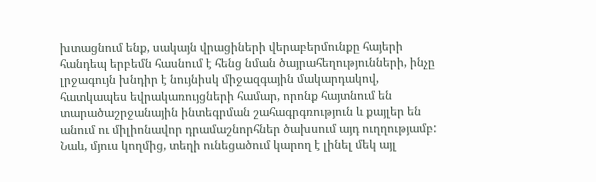խտացնում ենք, սակայն վրացիների վերաբերմունքը հայերի հանդեպ երբեմն հասնում է հենց նման ծայրահեղությունների, ինչը լրջագույն խնդիր է նույնիսկ միջազգային մակարդակով, հատկապես եվրակառույցների համար, որոնք հայտնում են տարածաշրջանային ինտեգրման շահագրգռություն և քայլեր են անում ու միլիոնավոր դրամաշնորհներ ծախսում այդ ուղղությամբ: Նաև, մյուս կողմից, տեղի ունեցածում կարող է լինել մեկ այլ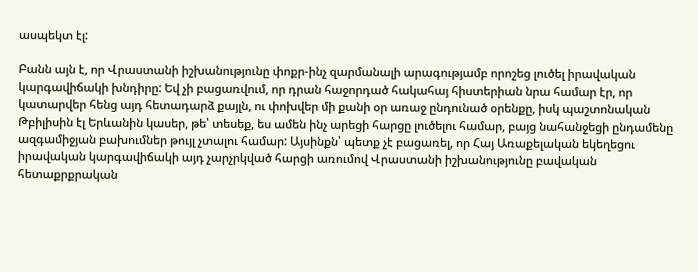ասպեկտ էլ:

Բանն այն է, որ Վրաստանի իշխանությունը փոքր-ինչ զարմանալի արագությամբ որոշեց լուծել իրավական կարգավիճակի խնդիրը: Եվ չի բացառվում, որ դրան հաջորդած հակահայ հիստերիան նրա համար էր, որ կատարվեր հենց այդ հետադարձ քայլն, ու փոխվեր մի քանի օր առաջ ընդունած օրենքը, իսկ պաշտոնական Թբիլիսին էլ Երևանին կասեր, թե՝ տեսեք, ես ամեն ինչ արեցի հարցը լուծելու համար, բայց նահանջեցի ընդամենը ազգամիջյան բախումներ թույլ չտալու համար: Այսինքն՝ պետք չէ բացառել, որ Հայ Առաքելական եկեղեցու իրավական կարգավիճակի այդ չարչրկված հարցի առումով Վրաստանի իշխանությունը բավական հետաքրքրական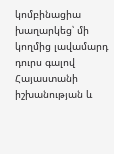կոմբինացիա խաղարկեց՝ մի կողմից լավամարդ դուրս գալով Հայաստանի իշխանության և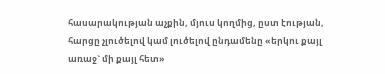հասարակության աչքին, մյուս կողմից, ըստ էության, հարցը չլուծելով կամ լուծելով ընդամենը «երկու քայլ առաջ` մի քայլ հետ»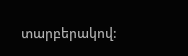տարբերակով: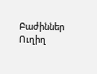Բաժիններ
Ուղիղ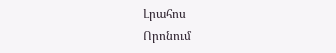Լրահոս
Որոնում